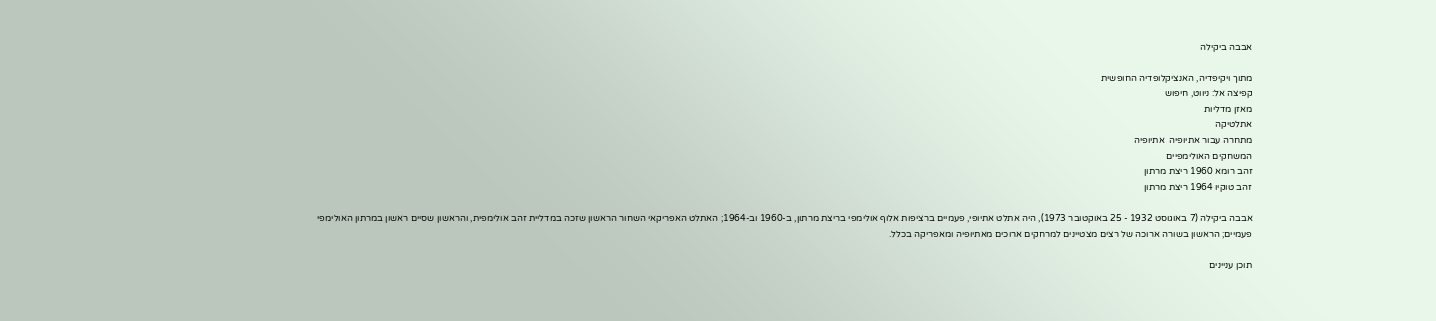אבבה ביקילה

מתוך ויקיפדיה, האנציקלופדיה החופשית
קפיצה אל: ניווט, חיפוש
מאזן מדליות
אתלטיקה
מתחרה עבור אתיופיה  אתיופיה
המשחקים האולימפיים
זהב רומא 1960 ריצת מרתון
זהב טוקיו 1964 ריצת מרתון

אבבה ביקילה (7 באוגוסט 1932 - 25 באוקטובר 1973), היה אתלט אתיופי, פעמיים ברציפות אלוף אולימפי בריצת מרתון, ב-1960 וב-1964; האתלט האפריקאי השחור הראשון שזכה במדליית זהב אולימפית, והראשון שסיים ראשון במרתון האולימפי פעמיים; הראשון בשורה ארוכה של רצים מצטיינים למרחקים ארוכים מאתיופיה ומאפריקה בכלל.

תוכן עניינים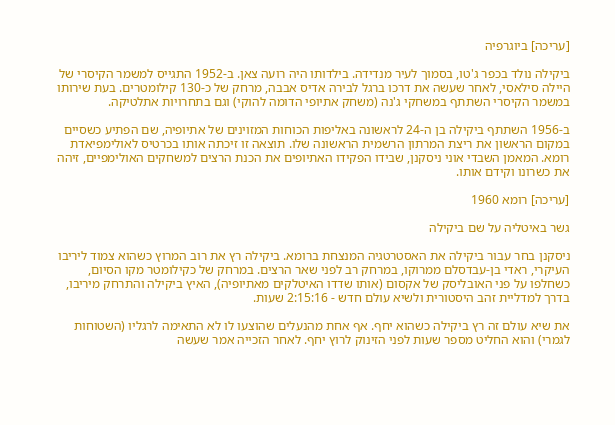[עריכה] ביוגרפיה

ביקילה נולד בכפר ג'טו, בסמוך לעיר מנדידה. בילדותו היה רועה צאן. ב-1952 התגייס למשמר הקיסרי של היילה סילאסי, לאחר שעשה את דרכו ברגל לבירה אדיס אבבה, מרחק של כ-130 קילומטרים. בעת שירותו במשמר הקיסרי השתתף במשחקי ג'נה (משחק אתיופי הדומה להוקי) וגם בתחרויות אתלטיקה.

ב-1956 השתתף ביקילה בן ה-24 לראשונה באליפות הכוחות המזוינים של אתיופיה, שם הפתיע כשסיים במקום הראשון את ריצת המרתון הרשמית הראשונה שלו. תוצאה זו זיכתה אותו בכרטיס לאולימפיאדת רומא. המאמן השבדי אוני ניסקנן, שבידו הפקידו האתיופים את הכנת הרצים למשחקים האולימפיים, זיהה את כשרונו וקידם אותו.

[עריכה] רומא 1960

גשר באיטליה על שם ביקילה

ניסקנן בחר עבור ביקילה את האסטרטגיה המנצחת ברומא. ביקילה רץ את רוב המרוץ כשהוא צמוד ליריבו העיקרי, ראדי בן-עבדסלם ממרוקו, במרחק רב לפני שאר הרצים. במרחק של כקילומטר מקו הסיום, כשחלפו על פני האובליסק של אקסום (אותו שדדו האיטלקים מאתיופיה), האיץ ביקילה והתרחק מיריבו, בדרך למדליית זהב היסטורית ולשיא עולם חדש - 2:15:16 שעות.

את שיא עולם זה רץ ביקילה כשהוא יחף. אף אחת מהנעלים שהוצעו לו לא התאימה לרגליו (השטוחות לגמרי) והוא החליט מספר שעות לפני הזינוק לרוץ יחף. לאחר הזכייה אמר שעשה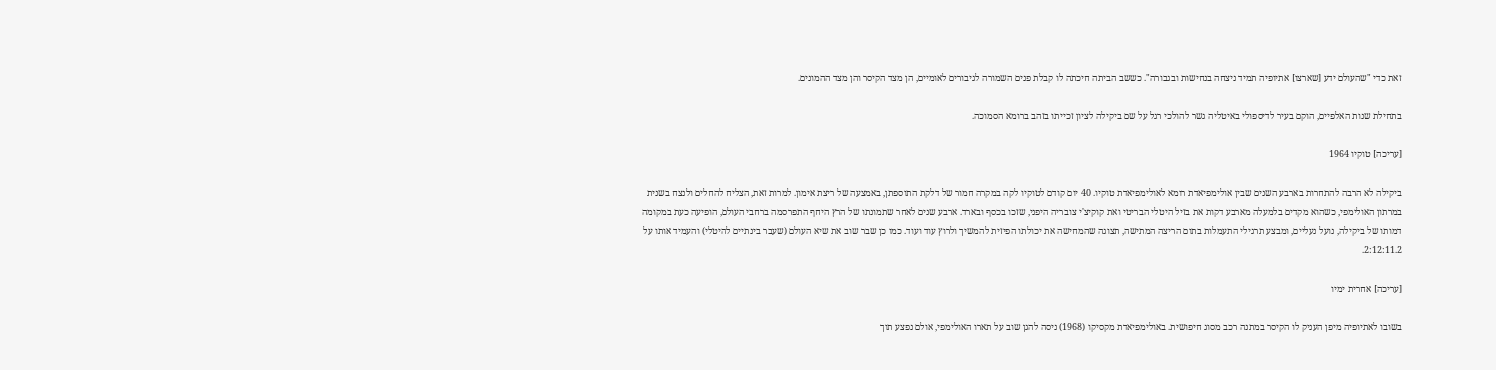זאת כדי "שהעולם ידע [שארצו] אתיופיה תמיד ניצחה בנחישות ובגבורה". כששב הביתה חיכתה לו קבלת פנים השמורה לגיבורים לאומיים, הן מצד הקיסר והן מצד ההמונים.

בתחילת שנות האלפיים, הוקם בעיר לדיספולי באיטליה גשר להולכי רגל על שם ביקילה לציון זכייתו בזהב ברומא הסמוכה.

[עריכה] טוקיו 1964

ביקילה לא הרבה להתחרות בארבע השנים שבין אולימפיאדת רומא לאולימפיאדת טוקיו. 40 יום קודם לטוקיו לקה במקרה חמור של דלקת התוספתן, באמצעה של ריצת אימון. למרות זאת, הצליח להחלים ולנצח בשנית במרתון האולימפי, כשהוא מקדים בלמעלה מארבע דקות את בזיל היטלי הבריטי ואת קוקיצ'י צובריה היפני, שזכו בכסף ובארד. ארבע שנים לאחר שתמונתו של הרץ היחף התפרסמה ברחבי העולם, הופיעה כעת במקומה דמותו של ביקילה, נועל נעליים, ומבצע תרגילי התעמלות בתום הריצה המתישה, תצוגה שהמחישה את יכולתו הפיזית להמשיך ולרוץ עוד ועוד. כמו כן שבר שוב את שיא העולם (שעבר בינתיים להיטלי) והעמיד אותו על 2:12:11.2.

[עריכה] אחרית ימיו

בשובו לאתיופיה מיפן העניק לו הקיסר במתנה רכב מסוג חיפושית. באולימפיאדת מקסיקו (1968) ניסה להגן שוב על תארו האולימפי, אולם נפצע תוך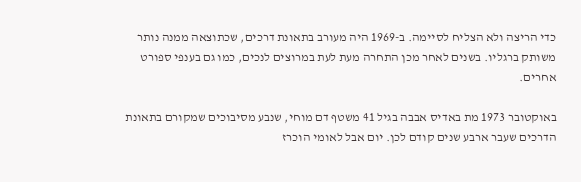כדי הריצה ולא הצליח לסיימה. ב-1969 היה מעורב בתאונת דרכים, שכתוצאה ממנה נותר משותק ברגליו. בשנים לאחר מכן התחרה מעת לעת במרוצים לנכים, כמו גם בענפי ספורט אחרים.

באוקטובר 1973 מת באדיס אבבה בגיל 41 משטף דם מוחי, שנבע מסיבוכים שמקורם בתאונת הדרכים שעבר ארבע שנים קודם לכן. יום אבל לאומי הוכרז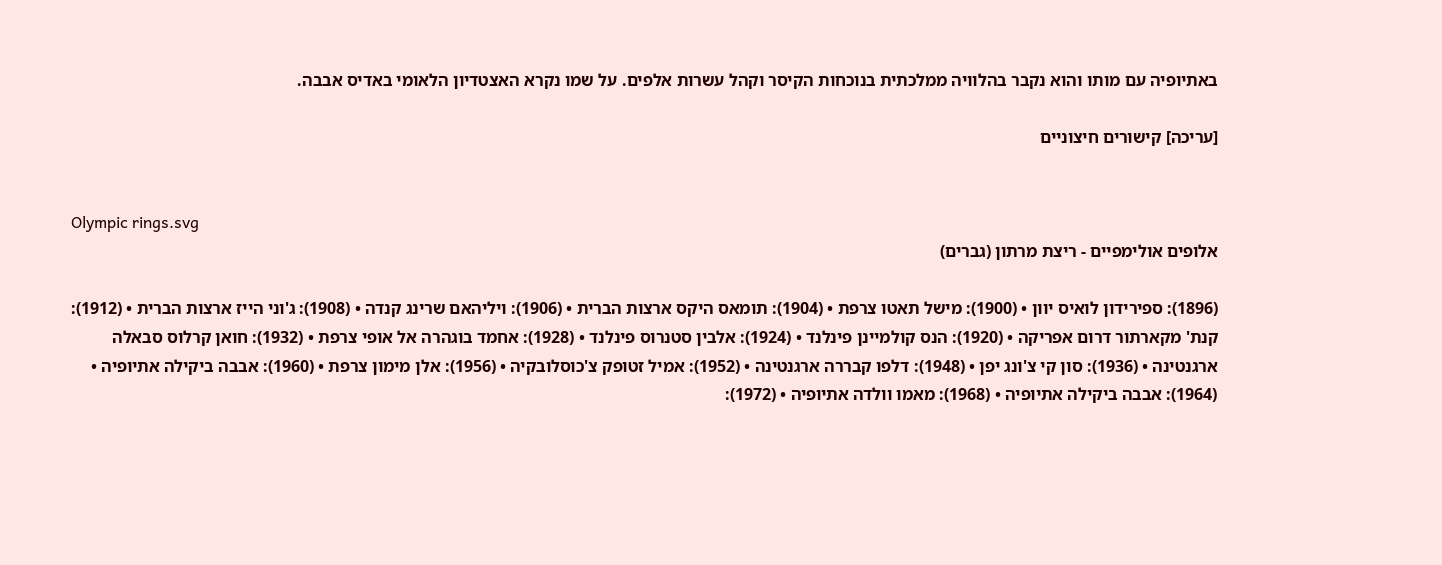באתיופיה עם מותו והוא נקבר בהלוויה ממלכתית בנוכחות הקיסר וקהל עשרות אלפים. על שמו נקרא האצטדיון הלאומי באדיס אבבה.

[עריכה] קישורים חיצוניים


Olympic rings.svg
אלופים אולימפיים - ריצת מרתון (גברים)

(1896): ספירידון לואיס יוון • (1900): מישל תאטו צרפת • (1904): תומאס היקס ארצות הברית • (1906): ויליהאם שרינג קנדה • (1908): ג'וני הייז ארצות הברית • (1912): קנת' מקארתור דרום אפריקה • (1920): הנס קולמיינן פינלנד • (1924): אלבין סטנרוס פינלנד • (1928): אחמד בוגהרה אל אופי צרפת • (1932): חואן קרלוס סבאלה ארגנטינה • (1936): סון קי צ'ונג יפן • (1948): דלפו קבררה ארגנטינה • (1952): אמיל זטופק צ'כוסלובקיה • (1956): אלן מימון צרפת • (1960): אבבה ביקילה אתיופיה • (1964): אבבה ביקילה אתיופיה • (1968): מאמו וולדה אתיופיה • (1972):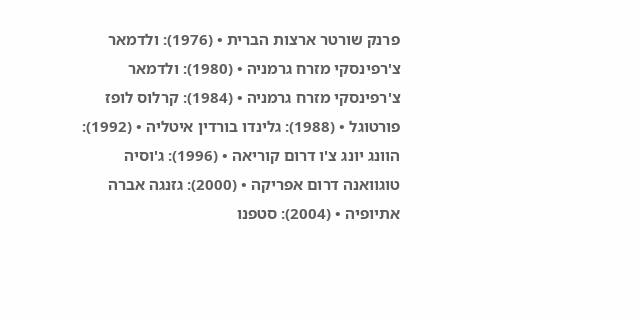פרנק שורטר ארצות הברית • (1976): ולדמאר צ'רפינסקי מזרח גרמניה • (1980): ולדמאר צ'רפינסקי מזרח גרמניה • (1984): קרלוס לופז פורטוגל • (1988): גלינדו בורדין איטליה • (1992): הוונג יונג צ'ו דרום קוריאה • (1996): ג'וסיה טוגוואנה דרום אפריקה • (2000): גזנגה אברה אתיופיה • (2004): סטפנו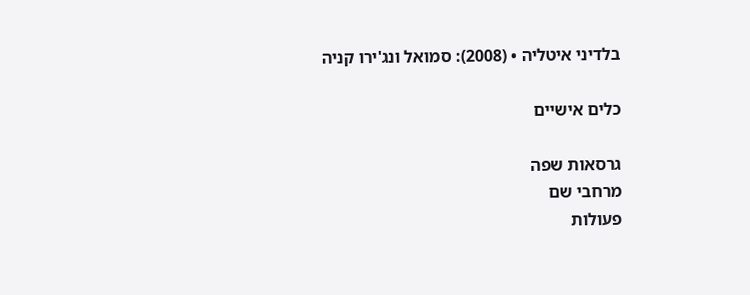בלדיני איטליה • (2008): סמואל ונג'ירו קניה

כלים אישיים

גרסאות שפה
מרחבי שם
פעולות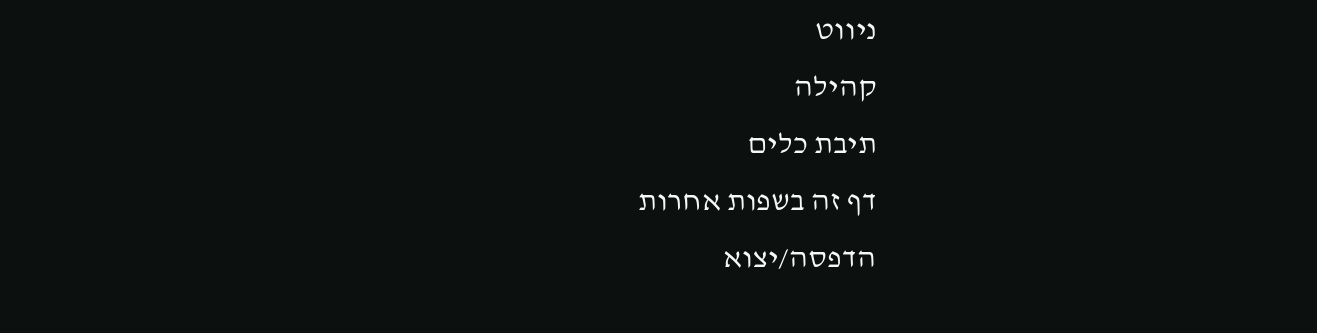ניווט
קהילה
תיבת כלים
דף זה בשפות אחרות
הדפסה/יצוא